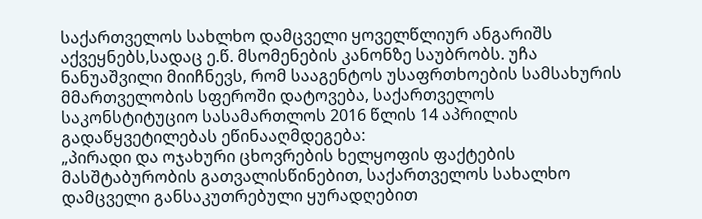საქართველოს სახლხო დამცველი ყოველწლიურ ანგარიშს აქვეყნებს,სადაც ე.წ. მსომენების კანონზე საუბრობს. უჩა ნანუაშვილი მიიჩნევს, რომ სააგენტოს უსაფრთხოების სამსახურის მმართველობის სფეროში დატოვება, საქართველოს საკონსტიტუციო სასამართლოს 2016 წლის 14 აპრილის გადაწყვეტილებას ეწინააღმდეგება:
„პირადი და ოჯახური ცხოვრების ხელყოფის ფაქტების მასშტაბურობის გათვალისწინებით, საქართველოს სახალხო დამცველი განსაკუთრებული ყურადღებით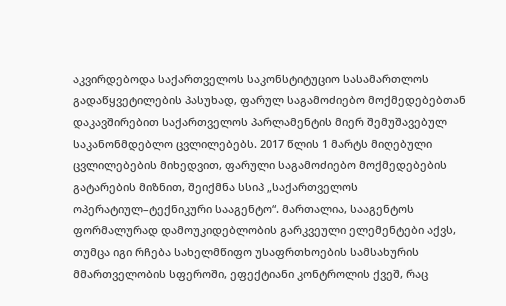აკვირდებოდა საქართველოს საკონსტიტუციო სასამართლოს გადაწყვეტილების პასუხად, ფარულ საგამოძიებო მოქმედებებთან დაკავშირებით საქართველოს პარლამენტის მიერ შემუშავებულ საკანონმდებლო ცვლილებებს. 2017 წლის 1 მარტს მიღებული ცვლილებების მიხედვით, ფარული საგამოძიებო მოქმედებების გატარების მიზნით, შეიქმნა სსიპ „საქართველოს ოპერატიულ–ტექნიკური სააგენტო“. მართალია, სააგენტოს ფორმალურად დამოუკიდებლობის გარკვეული ელემენტები აქვს, თუმცა იგი რჩება სახელმწიფო უსაფრთხოების სამსახურის მმართველობის სფეროში, ეფექტიანი კონტროლის ქვეშ, რაც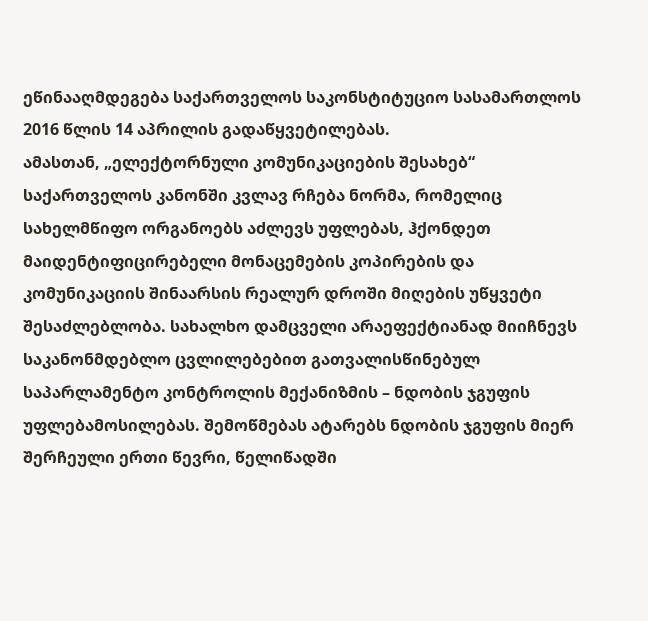ეწინააღმდეგება საქართველოს საკონსტიტუციო სასამართლოს 2016 წლის 14 აპრილის გადაწყვეტილებას.
ამასთან, „ელექტორნული კომუნიკაციების შესახებ“ საქართველოს კანონში კვლავ რჩება ნორმა, რომელიც სახელმწიფო ორგანოებს აძლევს უფლებას, ჰქონდეთ მაიდენტიფიცირებელი მონაცემების კოპირების და კომუნიკაციის შინაარსის რეალურ დროში მიღების უწყვეტი შესაძლებლობა. სახალხო დამცველი არაეფექტიანად მიიჩნევს საკანონმდებლო ცვლილებებით გათვალისწინებულ საპარლამენტო კონტროლის მექანიზმის – ნდობის ჯგუფის უფლებამოსილებას. შემოწმებას ატარებს ნდობის ჯგუფის მიერ შერჩეული ერთი წევრი, წელიწადში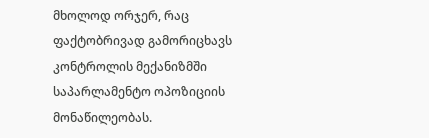მხოლოდ ორჯერ, რაც ფაქტობრივად გამორიცხავს კონტროლის მექანიზმში საპარლამენტო ოპოზიციის მონაწილეობას.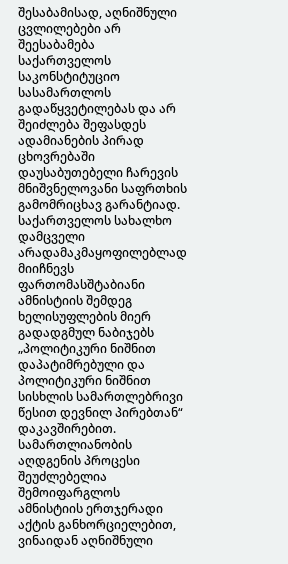შესაბამისად, აღნიშნული ცვლილებები არ შეესაბამება საქართველოს საკონსტიტუციო სასამართლოს გადაწყვეტილებას და არ შეიძლება შეფასდეს ადამიანების პირად ცხოვრებაში დაუსაბუთებელი ჩარევის მნიშვნელოვანი საფრთხის გამომრიცხავ გარანტიად. საქართველოს სახალხო დამცველი არადამაკმაყოფილებლად მიიჩნევს ფართომასშტაბიანი ამნისტიის შემდეგ ხელისუფლების მიერ გადადგმულ ნაბიჯებს „პოლიტიკური ნიშნით დაპატიმრებული და პოლიტიკური ნიშნით სისხლის სამართლებრივი წესით დევნილ პირებთან“ დაკავშირებით. სამართლიანობის აღდგენის პროცესი შეუძლებელია შემოიფარგლოს ამნისტიის ერთჯერადი აქტის განხორციელებით, ვინაიდან აღნიშნული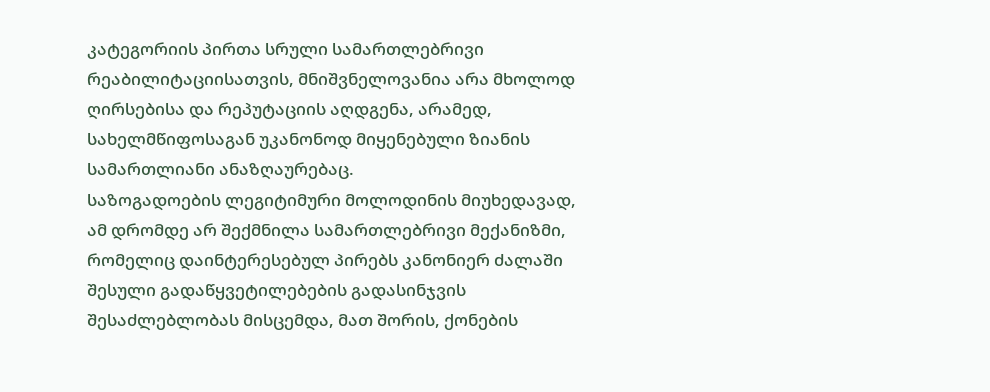კატეგორიის პირთა სრული სამართლებრივი რეაბილიტაციისათვის, მნიშვნელოვანია არა მხოლოდ ღირსებისა და რეპუტაციის აღდგენა, არამედ, სახელმწიფოსაგან უკანონოდ მიყენებული ზიანის სამართლიანი ანაზღაურებაც.
საზოგადოების ლეგიტიმური მოლოდინის მიუხედავად, ამ დრომდე არ შექმნილა სამართლებრივი მექანიზმი, რომელიც დაინტერესებულ პირებს კანონიერ ძალაში შესული გადაწყვეტილებების გადასინჯვის შესაძლებლობას მისცემდა, მათ შორის, ქონების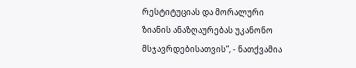რესტიტუციას და მორალური ზიანის ანაზღაურებას უკანონო მსჯავრდებისათვის“, - ნათქვამია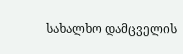სახალხო დამცველის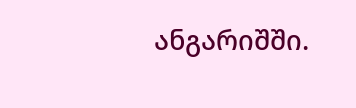ანგარიშში.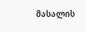მასალის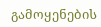გამოყენების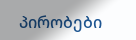პირობები